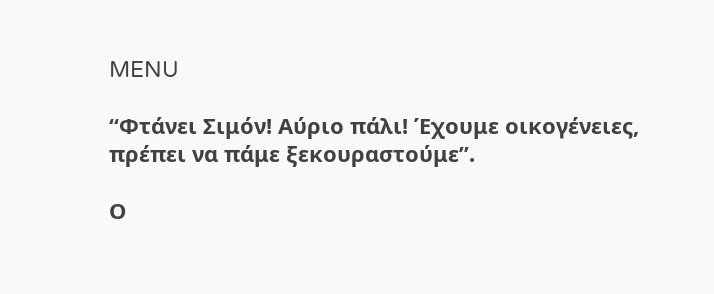MENU

“Φτάνει Σιμόν! Αύριο πάλι! Έχουμε οικογένειες, πρέπει να πάμε ξεκουραστούμε”.

Ο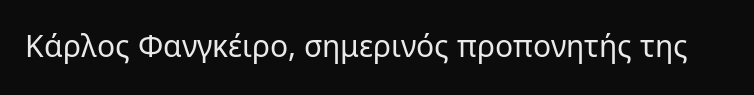Κάρλος Φανγκέιρο, σημερινός προπονητής της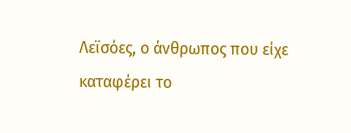Λεϊσόες, ο άνθρωπος που είχε καταφέρει το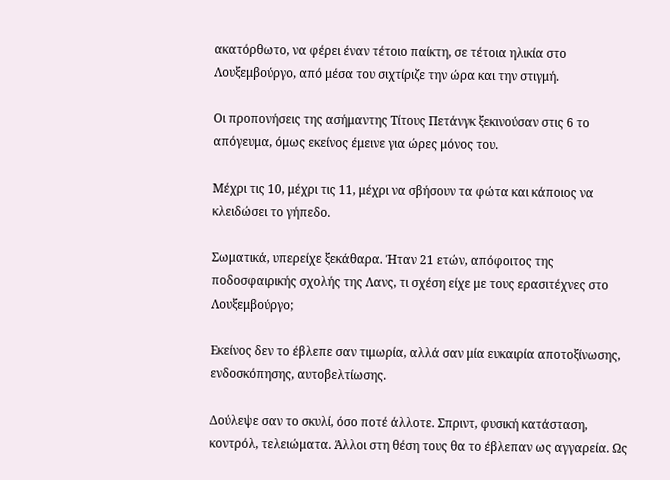ακατόρθωτο, να φέρει έναν τέτοιο παίκτη, σε τέτοια ηλικία στο Λουξεμβούργο, από μέσα του σιχτίριζε την ώρα και την στιγμή.

Οι προπονήσεις της ασήμαντης Τίτους Πετάνγκ ξεκινούσαν στις 6 το απόγευμα, όμως εκείνος έμεινε για ώρες μόνος του.

Μέχρι τις 10, μέχρι τις 11, μέχρι να σβήσουν τα φώτα και κάποιος να κλειδώσει το γήπεδο.

Σωματικά, υπερείχε ξεκάθαρα. Ήταν 21 ετών, απόφοιτος της ποδοσφαιρικής σχολής της Λανς, τι σχέση είχε με τους ερασιτέχνες στο Λουξεμβούργο;

Εκείνος δεν το έβλεπε σαν τιμωρία, αλλά σαν μία ευκαιρία αποτοξίνωσης, ενδοσκόπησης, αυτοβελτίωσης.

Δούλεψε σαν το σκυλί, όσο ποτέ άλλοτε. Σπριντ, φυσική κατάσταση, κοντρόλ, τελειώματα. Άλλοι στη θέση τους θα το έβλεπαν ως αγγαρεία. Ως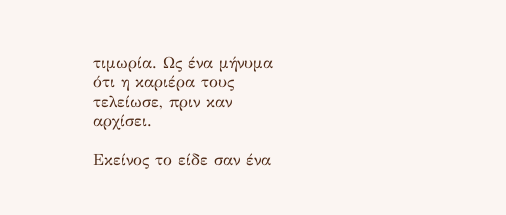τιμωρία. Ως ένα μήνυμα ότι η καριέρα τους τελείωσε, πριν καν αρχίσει.

Εκείνος το είδε σαν ένα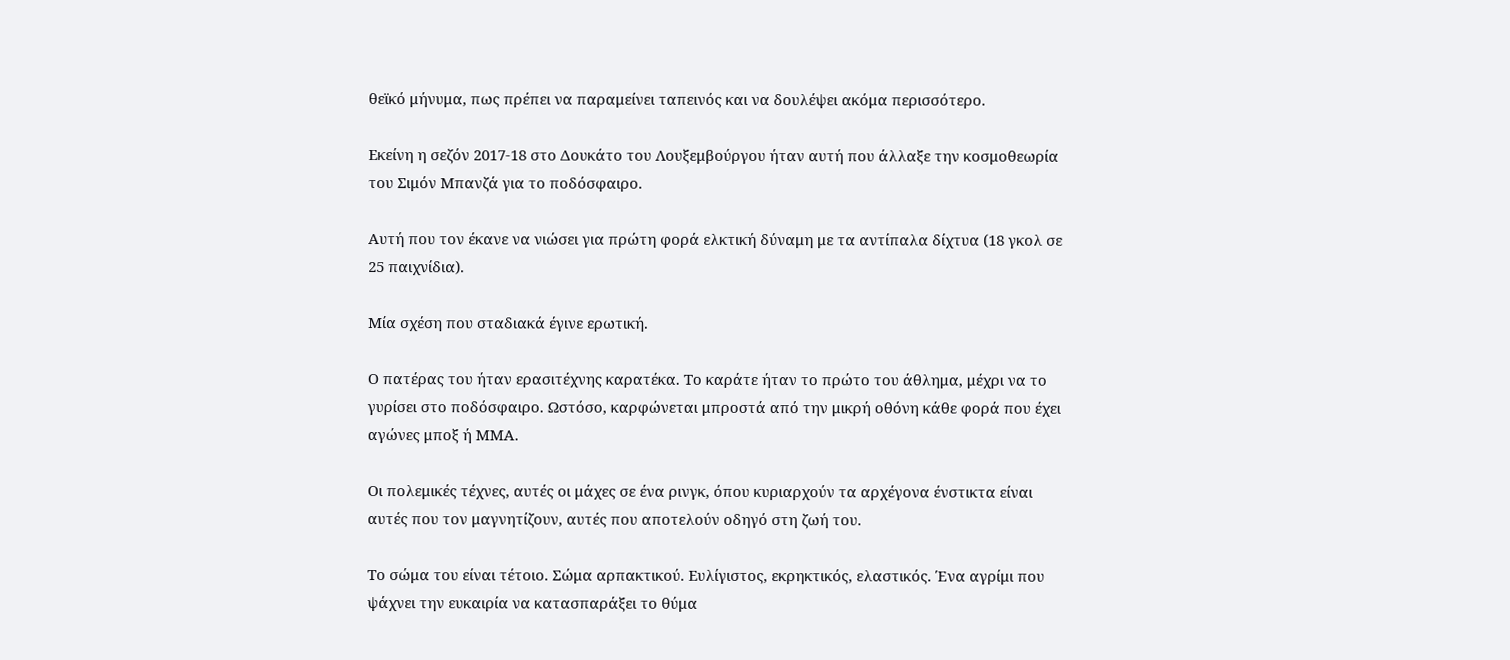θεϊκό μήνυμα, πως πρέπει να παραμείνει ταπεινός και να δουλέψει ακόμα περισσότερο.

Εκείνη η σεζόν 2017-18 στο Δουκάτο του Λουξεμβούργου ήταν αυτή που άλλαξε την κοσμοθεωρία του Σιμόν Μπανζά για το ποδόσφαιρο.

Αυτή που τον έκανε να νιώσει για πρώτη φορά ελκτική δύναμη με τα αντίπαλα δίχτυα (18 γκολ σε 25 παιχνίδια).

Μία σχέση που σταδιακά έγινε ερωτική.

Ο πατέρας του ήταν ερασιτέχνης καρατέκα. Το καράτε ήταν το πρώτο του άθλημα, μέχρι να το γυρίσει στο ποδόσφαιρο. Ωστόσο, καρφώνεται μπροστά από την μικρή οθόνη κάθε φορά που έχει αγώνες μποξ ή ΜΜΑ.

Οι πολεμικές τέχνες, αυτές οι μάχες σε ένα ρινγκ, όπου κυριαρχούν τα αρχέγονα ένστικτα είναι αυτές που τον μαγνητίζουν, αυτές που αποτελούν οδηγό στη ζωή του.

Το σώμα του είναι τέτοιο. Σώμα αρπακτικού. Ευλίγιστος, εκρηκτικός, ελαστικός. Ένα αγρίμι που ψάχνει την ευκαιρία να κατασπαράξει το θύμα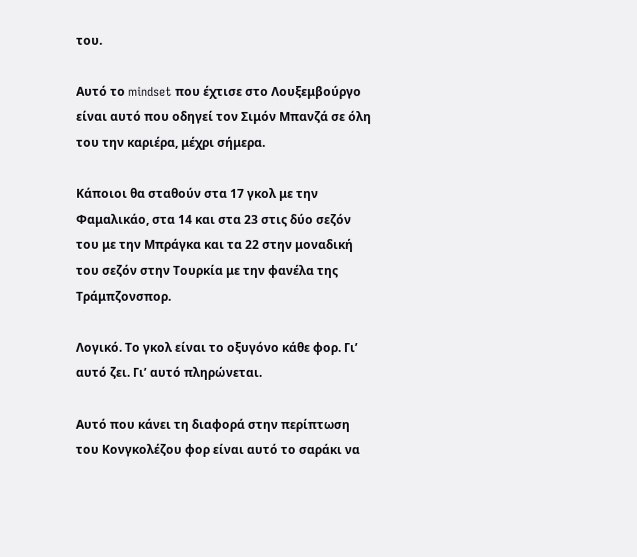του.

Αυτό το mindset που έχτισε στο Λουξεμβούργο είναι αυτό που οδηγεί τον Σιμόν Μπανζά σε όλη του την καριέρα, μέχρι σήμερα.

Κάποιοι θα σταθούν στα 17 γκολ με την Φαμαλικάο, στα 14 και στα 23 στις δύο σεζόν του με την Μπράγκα και τα 22 στην μοναδική του σεζόν στην Τουρκία με την φανέλα της Τράμπζονσπορ.

Λογικό. Το γκολ είναι το οξυγόνο κάθε φορ. Γι’ αυτό ζει. Γι’ αυτό πληρώνεται.

Αυτό που κάνει τη διαφορά στην περίπτωση του Κονγκολέζου φορ είναι αυτό το σαράκι να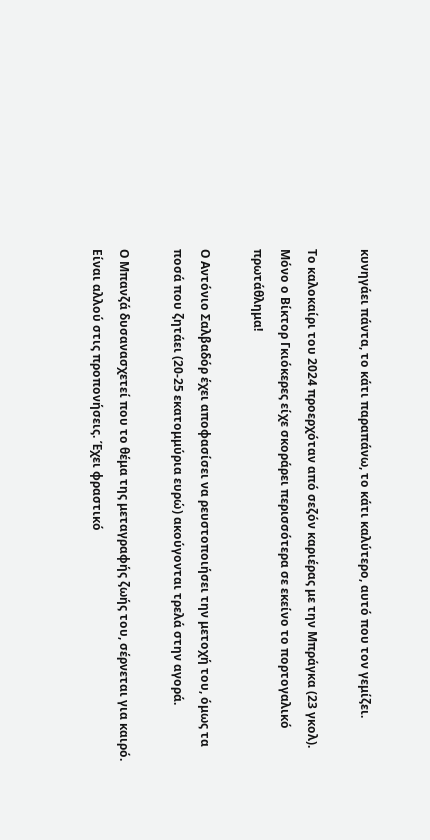κυνηγάει πάντα, το κάτι παραπάνω, το κάτι καλύτερο, αυτό που τον γεμίζει.

Το καλοκαίρι του 2024 προερχόταν από σεζόν καριέρας με την Μπράγκα (23 γκολ). Μόνο ο Βίκτορ Γκιόκερες είχε σκοράρει περισσότερα σε εκείνο το πορτογαλικό πρωτάθλημα!

Ο Αντόνιο Σαλβαδόρ έχει αποφασίσει να ρευστοποιήσει την μετοχή του, όμως τα ποσά που ζητάει (20-25 εκατομμύρια ευρώ) ακούγονται τρελά στην αγορά.

Ο Μπανζά δυσανασχετεί που το θέμα της μεταγραφής ζωής του, σέρνεται για καιρό. Είναι αλλού στις προπονήσεις. Έχει φραστικό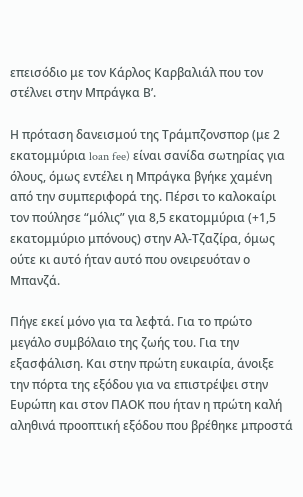επεισόδιο με τον Κάρλος Καρβαλιάλ που τον στέλνει στην Μπράγκα Β’.

Η πρόταση δανεισμού της Τράμπζονσπορ (με 2 εκατομμύρια loan fee) είναι σανίδα σωτηρίας για όλους, όμως εντέλει η Μπράγκα βγήκε χαμένη από την συμπεριφορά της. Πέρσι το καλοκαίρι τον πούλησε “μόλις” για 8,5 εκατομμύρια (+1,5 εκατομμύριο μπόνους) στην Αλ-Τζαζίρα, όμως ούτε κι αυτό ήταν αυτό που ονειρευόταν ο Μπανζά.

Πήγε εκεί μόνο για τα λεφτά. Για το πρώτο μεγάλο συμβόλαιο της ζωής του. Για την εξασφάλιση. Και στην πρώτη ευκαιρία, άνοιξε την πόρτα της εξόδου για να επιστρέψει στην Ευρώπη και στον ΠΑΟΚ που ήταν η πρώτη καλή αληθινά προοπτική εξόδου που βρέθηκε μπροστά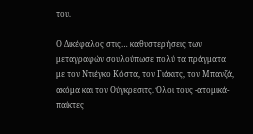του.

Ο Δικέφαλος στις… καθυστερήσεις των μεταγραφών σουλούπωσε πολύ τα πράγματα με τον Ντιέγκο Κόστα, τον Γιάκιτς, τον Μπανζά, ακόμα και τον Ούγκρεσιτς. Όλοι τους -ατομικά- παίκτες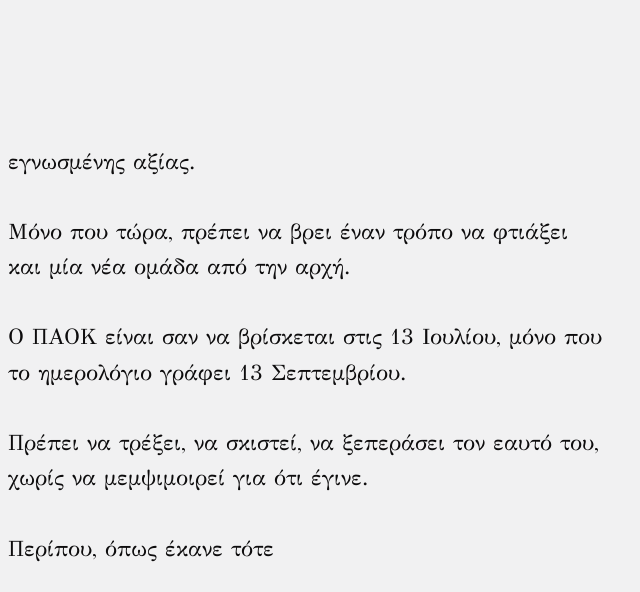εγνωσμένης αξίας.

Μόνο που τώρα, πρέπει να βρει έναν τρόπο να φτιάξει και μία νέα ομάδα από την αρχή.

Ο ΠΑΟΚ είναι σαν να βρίσκεται στις 13 Ιουλίου, μόνο που το ημερολόγιο γράφει 13 Σεπτεμβρίου.

Πρέπει να τρέξει, να σκιστεί, να ξεπεράσει τον εαυτό του, χωρίς να μεμψιμοιρεί για ότι έγινε.

Περίπου, όπως έκανε τότε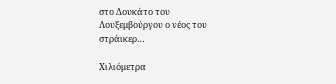στο Δουκάτο του Λουξεμβούργου ο νέος του στράικερ…

Χιλιόμετρα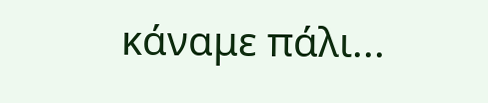κάναμε πάλι...